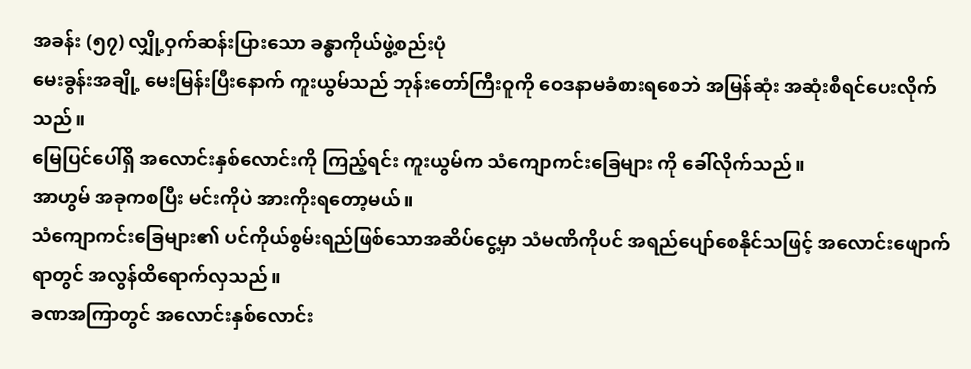အခန်း (၅၇) လျှို့ဝှက်ဆန်းပြားသော ခန္ဓာကိုယ်ဖွဲ့စည်းပုံ
မေးခွန်းအချို့ မေးမြန်းပြီးနောက် ကူးယွမ်သည် ဘုန်းတော်ကြီးဝူကို ဝေဒနာမခံစားရစေဘဲ အမြန်ဆုံး အဆုံးစီရင်ပေးလိုက်သည်။
မြေပြင်ပေါ်ရှိ အလောင်းနှစ်လောင်းကို ကြည့်ရင်း ကူးယွမ်က သံကျောကင်းခြေများ ကို ခေါ်လိုက်သည်။
အာဟွမ် အခုကစပြီး မင်းကိုပဲ အားကိုးရတော့မယ်။
သံကျောကင်းခြေများ၏ ပင်ကိုယ်စွမ်းရည်ဖြစ်သောအဆိပ်ငွေ့မှာ သံမဏိကိုပင် အရည်ပျော်စေနိုင်သဖြင့် အလောင်းဖျောက်ရာတွင် အလွန်ထိရောက်လှသည်။
ခဏအကြာတွင် အလောင်းနှစ်လောင်း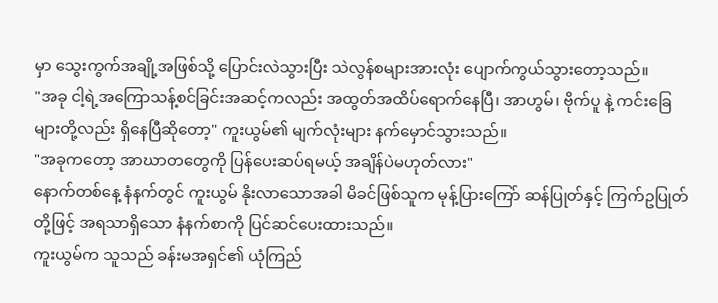မှာ သွေးကွက်အချို့အဖြစ်သို့ ပြောင်းလဲသွားပြီး သဲလွန်စများအားလုံး ပျောက်ကွယ်သွားတော့သည်။
"အခု ငါ့ရဲ့အကြောသန့်စင်ခြင်းအဆင့်ကလည်း အထွတ်အထိပ်ရောက်နေပြီ၊ အာဟွမ်၊ ဗိုက်ပူ နဲ့ ကင်းခြေများတို့လည်း ရှိနေပြီဆိုတော့" ကူးယွမ်၏ မျက်လုံးများ နက်မှောင်သွားသည်။
"အခုကတော့ အာဃာတတွေကို ပြန်ပေးဆပ်ရမယ့် အချိန်ပဲမဟုတ်လား"
နောက်တစ်နေ့ နံနက်တွင် ကူးယွမ် နိုးလာသောအခါ မိခင်ဖြစ်သူက မုန့်ပြားကြော် ဆန်ပြုတ်နှင့် ကြက်ဥပြုတ်တို့ဖြင့် အရသာရှိသော နံနက်စာကို ပြင်ဆင်ပေးထားသည်။
ကူးယွမ်က သူသည် ခန်းမအရှင်၏ ယုံကြည်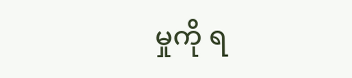မှုကို ရ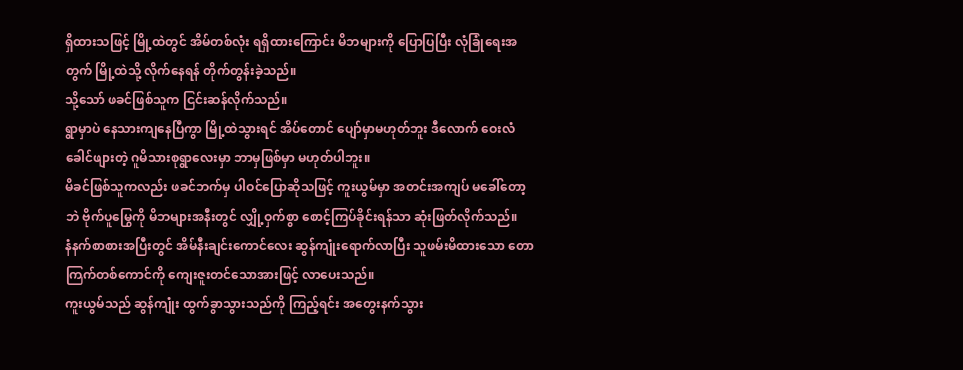ရှိထားသဖြင့် မြို့ထဲတွင် အိမ်တစ်လုံး ရရှိထားကြောင်း မိဘများကို ပြောပြပြီး လုံခြုံရေးအတွက် မြို့ထဲသို့ လိုက်နေရန် တိုက်တွန်းခဲ့သည်။
သို့သော် ဖခင်ဖြစ်သူက ငြင်းဆန်လိုက်သည်။
ရွာမှာပဲ နေသားကျနေပြီကွာ မြို့ထဲသွားရင် အိပ်တောင် ပျော်မှာမဟုတ်ဘူး ဒီလောက် ဝေးလံခေါင်ဖျားတဲ့ ဂူမိသားစုရွာလေးမှာ ဘာမှဖြစ်မှာ မဟုတ်ပါဘူး။
မိခင်ဖြစ်သူကလည်း ဖခင်ဘက်မှ ပါဝင်ပြောဆိုသဖြင့် ကူးယွမ်မှာ အတင်းအကျပ် မခေါ်တော့ဘဲ ဗိုက်ပူမြွေကို မိဘများအနီးတွင် လျှို့ဝှက်စွာ စောင့်ကြပ်ခိုင်းရန်သာ ဆုံးဖြတ်လိုက်သည်။
နံနက်စာစားအပြီးတွင် အိမ်နီးချင်းကောင်လေး ဆွန်ကျုံးရောက်လာပြီး သူဖမ်းမိထားသော တောကြက်တစ်ကောင်ကို ကျေးဇူးတင်သောအားဖြင့် လာပေးသည်။
ကူးယွမ်သည် ဆွန်ကျုံး ထွက်ခွာသွားသည်ကို ကြည့်ရင်း အတွေးနက်သွား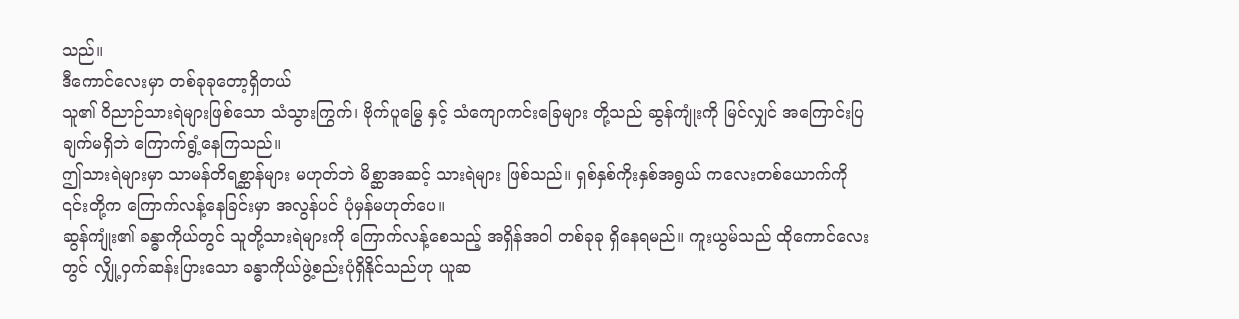သည်။
ဒီကောင်လေးမှာ တစ်ခုခုတော့ရှိတယ်
သူ၏ ဝိညာဉ်သားရဲများဖြစ်သော သံသွားကြွက်၊ ဗိုက်ပူမြွေ နှင့် သံကျောကင်းခြေများ တို့သည် ဆွန်ကျုံးကို မြင်လျှင် အကြောင်းပြချက်မရှိဘဲ ကြောက်ရွံ့နေကြသည်။
ဤသားရဲများမှာ သာမန်တိရစ္ဆာန်များ မဟုတ်ဘဲ မိစ္ဆာအဆင့် သားရဲများ ဖြစ်သည်။ ရှစ်နှစ်ကိုးနှစ်အရွယ် ကလေးတစ်ယောက်ကို ၎င်းတို့က ကြောက်လန့်နေခြင်းမှာ အလွန်ပင် ပုံမှန်မဟုတ်ပေ။
ဆွန်ကျုံး၏ ခန္ဓာကိုယ်တွင် သူတို့သားရဲများကို ကြောက်လန့်စေသည့် အရှိန်အဝါ တစ်ခုခု ရှိနေရမည်။ ကူးယွမ်သည် ထိုကောင်လေးတွင် လျှို့ဝှက်ဆန်းပြားသော ခန္ဓာကိုယ်ဖွဲ့စည်းပုံရှိနိုင်သည်ဟု ယူဆ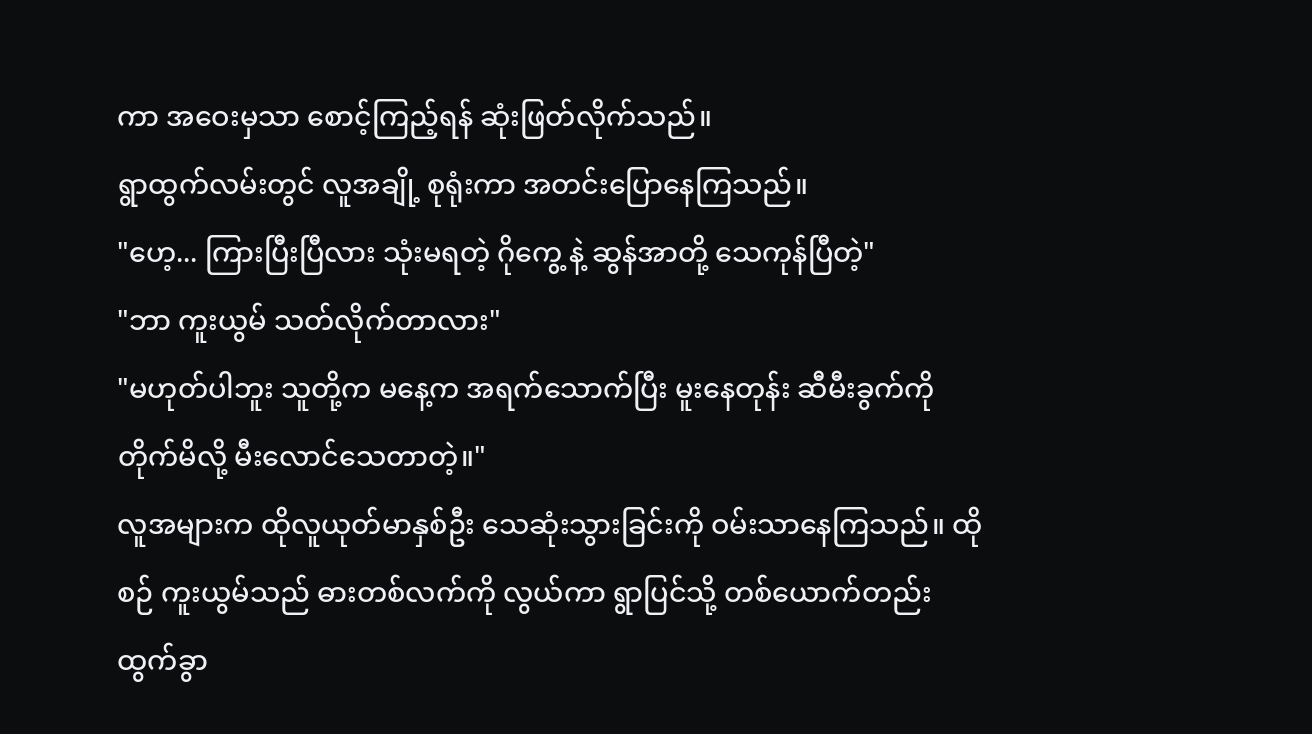ကာ အဝေးမှသာ စောင့်ကြည့်ရန် ဆုံးဖြတ်လိုက်သည်။
ရွာထွက်လမ်းတွင် လူအချို့ စုရုံးကာ အတင်းပြောနေကြသည်။
"ဟေ့... ကြားပြီးပြီလား သုံးမရတဲ့ ဂိုကွေ့ နဲ့ ဆွန်အာတို့ သေကုန်ပြီတဲ့"
"ဘာ ကူးယွမ် သတ်လိုက်တာလား"
"မဟုတ်ပါဘူး သူတို့က မနေ့က အရက်သောက်ပြီး မူးနေတုန်း ဆီမီးခွက်ကို တိုက်မိလို့ မီးလောင်သေတာတဲ့။"
လူအများက ထိုလူယုတ်မာနှစ်ဦး သေဆုံးသွားခြင်းကို ဝမ်းသာနေကြသည်။ ထိုစဉ် ကူးယွမ်သည် ဓားတစ်လက်ကို လွယ်ကာ ရွာပြင်သို့ တစ်ယောက်တည်း ထွက်ခွာ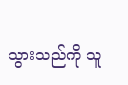သွားသည်ကို သူ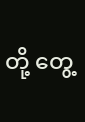တို့ တွေ့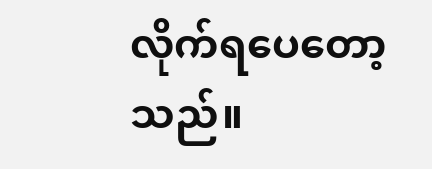လိုက်ရပေတော့သည်။